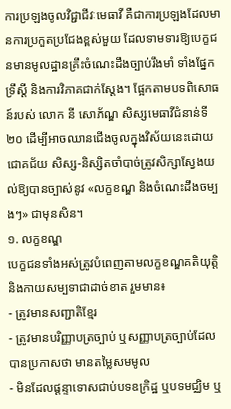ការប្រឡងចូលវិជ្ជាជីវៈមេធាវី គឺជាការប្រឡងដែលមានការប្រកួតប្រជែងខ្ពស់មួយ ដែលទាមទារឱ្យបេក្ខជនមានមូលដ្ឋានគ្រឹះចំណេះដឹងច្បាប់រឹងមាំ ទាំងផ្នែកទ្រឹស្ដី និងការវិភាគជាក់ស្ដែង។ ផ្អែកតាមបទពិសោធន៍របស់ លោក នី សោភ័ណ្ឌ សិស្សមេធាវីជំនាន់ទី២០ ដើម្បីអាចឈានជើងចូលក្នុងវិស័យនេះដោយជោគជ័យ សិស្ស-និស្សិតចាំបាច់ត្រូវសិក្សាស្វែងយល់ឱ្យបានច្បាស់នូវ «លក្ខខណ្ឌ និងចំណេះដឹងចម្បងៗ» ជាមុនសិន។
១. លក្ខខណ្ឌ
បេក្ខជនទាំងអស់ត្រូវបំពេញតាមលក្ខខណ្ឌគតិយុត្តិ និងកាយសម្បទាជាដាច់ខាត រួមមាន៖
- ត្រូវមានសញ្ជាតិខ្មែរ
- ត្រូវមានបរិញ្ញាបត្រច្បាប់ ឬសញ្ញាបត្រច្បាប់ដែលបានប្រកាសថា មានតម្លៃសមមូល
- មិនដែលផ្ដន្ទាទោសជាប់បទឧក្រិដ្ឋ ឬបទមជ្ឈិម ឬ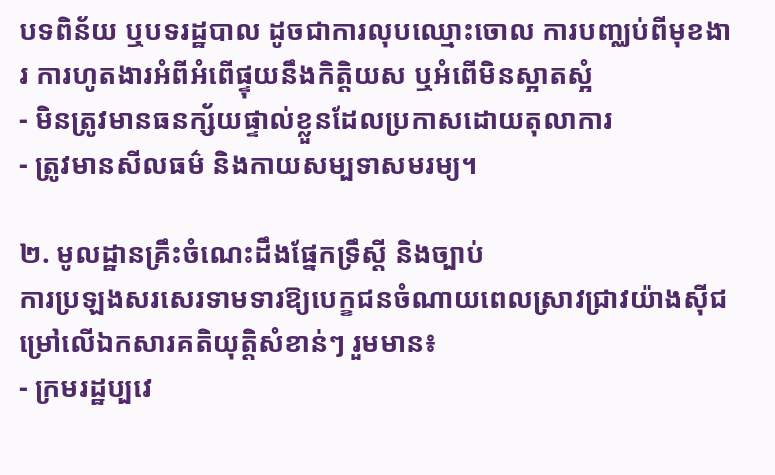បទពិន័យ ឬបទរដ្ឋបាល ដូចជាការលុបឈ្មោះចោល ការបញ្ឈប់ពីមុខងារ ការហូតងារអំពីអំពើផ្ទុយនឹងកិត្តិយស ឬអំពើមិនស្អាតស្អំ
- មិនត្រូវមានធនក្ស័យផ្ទាល់ខ្លួនដែលប្រកាសដោយតុលាការ
- ត្រូវមានសីលធម៌ និងកាយសម្បទាសមរម្យ។

២. មូលដ្ឋានគ្រឹះចំណេះដឹងផ្នែកទ្រឹស្ដី និងច្បាប់
ការប្រឡងសរសេរទាមទារឱ្យបេក្ខជនចំណាយពេលស្រាវជ្រាវយ៉ាងស៊ីជម្រៅលើឯកសារគតិយុត្តិសំខាន់ៗ រួមមាន៖
- ក្រមរដ្ឋប្បវេ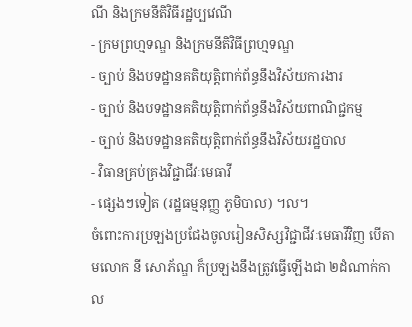ណី និងក្រមនីតិវិធីរដ្ឋប្បវេណី
- ក្រមព្រហ្មទណ្ឌ និងក្រមនីតិវិធីព្រហ្មទណ្ឌ
- ច្បាប់ និងបទដ្ឋានគតិយុត្តិពាក់ព័ន្ធនឹងវិស័យការងារ
- ច្បាប់ និងបទដ្ឋានគតិយុត្តិពាក់ព័ន្ធនឹងវិស័យពាណិជ្ជកម្ម
- ច្បាប់ និងបទដ្ឋានគតិយុត្តិពាក់ព័ន្ធនឹងវិស័យរដ្ឋបាល
- វិធានគ្រប់គ្រងវិជ្ជាជីវៈមេធាវី
- ផ្សេងៗទៀត (រដ្ឋធម្មនុញ្ញ ភូមិបាល) ។ល។
ចំពោះការប្រឡងប្រជែងចូលរៀនសិស្សវិជ្ជាជីវៈមេធាវីវិញ បើតាមលោក នី សោភ័ណ្ឌ ក៏ប្រឡងនឹងត្រូវធ្វើឡើងជា ២ដំណាក់កាល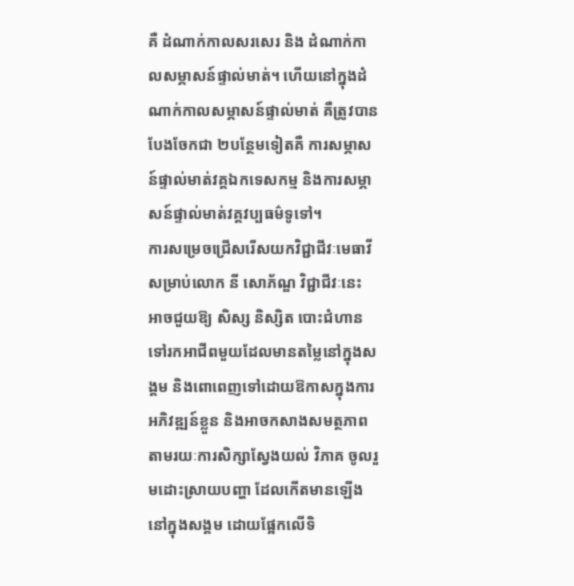គឺ ដំណាក់កាលសរសេរ និង ដំណាក់កាលសម្ភាសន៍ផ្ទាល់មាត់។ ហើយនៅក្នុងដំណាក់កាលសម្ភាសន៍ផ្ទាល់មាត់ គឺត្រូវបានបែងចែកជា ២បន្ថែមទៀតគឺ ការសម្ភាសន៍ផ្ទាល់មាត់វគ្គឯកទេសកម្ម និងការសម្ភាសន៍ផ្ទាល់មាត់វគ្គវប្បធម៌ទូទៅ។
ការសម្រេចជ្រើសរើសយកវិជ្ជាជីវៈមេធាវី សម្រាប់លោក នី សោភ័ណ្ឌ វិជ្ជាជីវៈនេះ អាចជួយឱ្យ សិស្ស និស្សិត បោះជំហានទៅរកអាជីពមួយដែលមានតម្លៃនៅក្នុងសង្គម និងពោពេញទៅដោយឱកាសក្នុងការអភិវឌ្ឍន៍ខ្លួន និងអាចកសាងសមត្ថភាព តាមរយៈការសិក្សាស្វែងយល់ វិភាគ ចូលរួមដោះស្រាយបញ្ហា ដែលកើតមានឡើងនៅក្នុងសង្គម ដោយផ្អែកលើទិ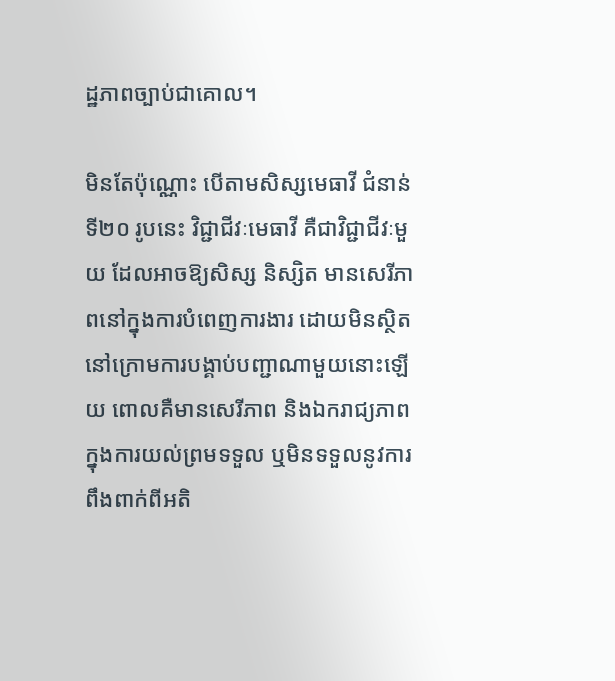ដ្ឋភាពច្បាប់ជាគោល។

មិនតែប៉ុណ្ណោះ បើតាមសិស្សមេធាវី ជំនាន់ទី២០ រូបនេះ វិជ្ជាជីវៈមេធាវី គឺជាវិជ្ជាជីវៈមួយ ដែលអាចឱ្យសិស្ស និស្សិត មានសេរីភាពនៅក្នុងការបំពេញការងារ ដោយមិនស្ថិតនៅក្រោមការបង្គាប់បញ្ជាណាមួយនោះឡើយ ពោលគឺមានសេរីភាព និងឯករាជ្យភាព ក្នុងការយល់ព្រមទទួល ឬមិនទទួលនូវការពឹងពាក់ពីអតិ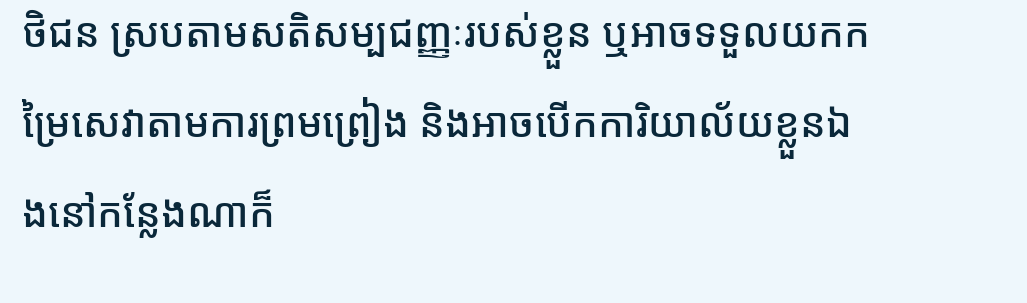ថិជន ស្របតាមសតិសម្បជញ្ញៈរបស់ខ្លួន ឬអាចទទួលយកកម្រៃសេវាតាមការព្រមព្រៀង និងអាចបើកការិយាល័យខ្លួនឯងនៅកន្លែងណាក៏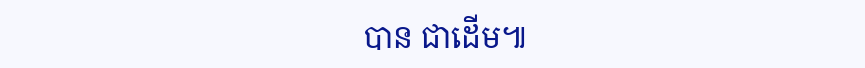បាន ជាដើម៕